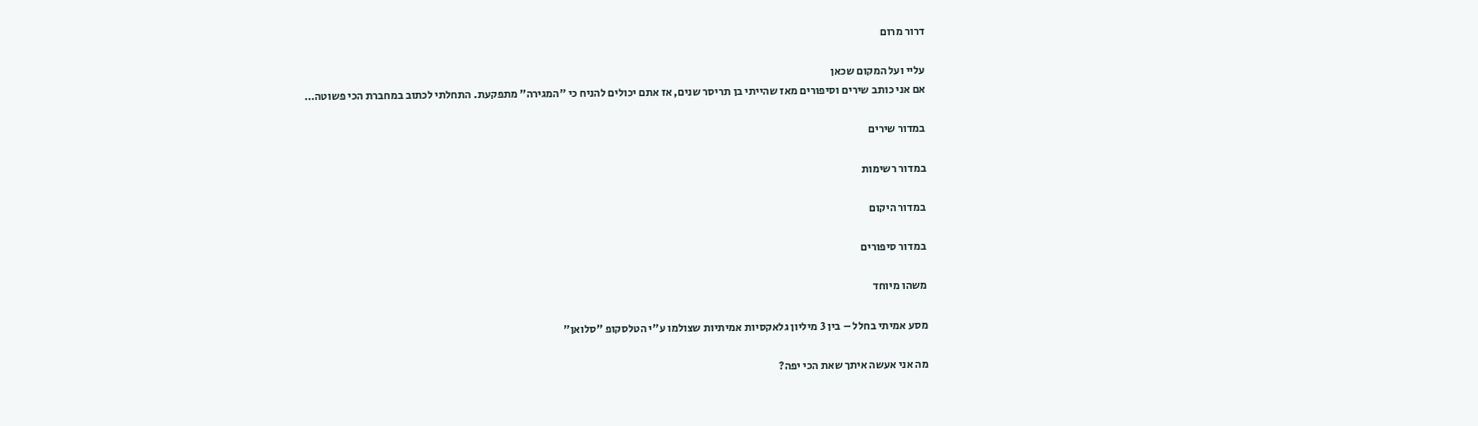דרור מרום

עליי ועל המקום שכאן
אם אני כותב שירים וסיפורים מאז שהייתי בן תריסר שנים, אז אתם יכולים להניח כי "המגירה" מתפקעת. התחלתי לכתוב במחברת הכי פשוטה…

במדור שירים

במדור רשימות

במדור היקום

במדור סיפורים

משהו מיוחד

מסע אמיתי בחלל – בין 3 מיליון גלאקסיות אמיתיות שצולמו ע"י הטלסקופ "סלואן"

מה אני אעשה איתך שאת הכי יפה?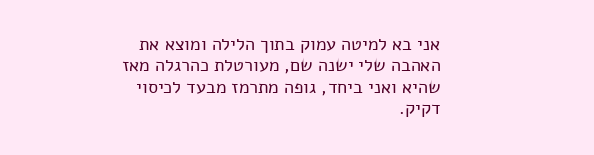אני בא למיטה עמוק בתוך הלילה ומוצא את האהבה שלי ישנה שם, מעורטלת כהרגלה מאז שהיא ואני ביחד, גופה מתרמז מבעד לכיסוי דקיק.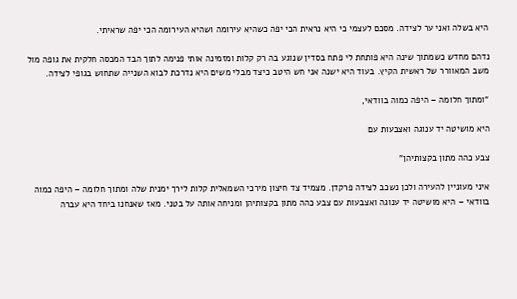היא בשלה ואני ער לצידה. מסכם לעצמי כי היא נראית הכי יפה כשהיא עירומה ושהיא העירומה הכי יפה שראיתי.

נדהם מחדש כשמתוך שינה היא פותחת לי פתח בסדין שנוגע בה רק קלות ומזמינה אותי פנימה לתוך הבד המכסה חלקית את גופה מול משב המאוורר של ראשית הקיץ. בעוד היא ישנה אני חש היטב כיצד מבלי משים היא נדרכת לבוא השנייה שתחוש בגופי לצידה.

"ומתוך חלומה – היפה כמוה בוודאי,

היא מושיטה יד ענוגה ואצבעות עם

צבע כהה מתון בקצותיהן"

איני מעוניין להעירה ולכן נשכב לצידה פרקדן. מצמיד צד חיצון מירכי השמאלית קלות לירך ימנית שלה ומתוך חלומה – היפה כמוה בוודאי – היא מושיטה יד ענוגה ואצבעות עם צבע כהה מתון בקצותיהן ומניחה אותה על בטני. מאז שאנחנו ביחד היא עברה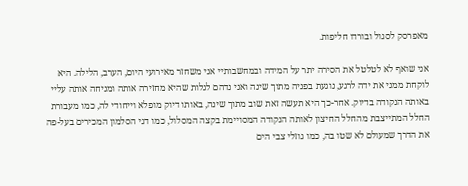מאפרסק לסגול ובורדו חליפות.

אני שואף לא לטלטל את הסירה יתר על המידה ובמחשבותיי אני משחזר מאירועי היום, הערב, הלילה. היא לוקחת ממני את ידה לרגע, נוגעת בפניה מתוך שינה ואני נדהם לגלות שהיא מחזירה אותה ומניחה אותה עליי באותה הנקודה בדיוק. אחר-כך היא תעשה זאת שוב מתוך שינה, באותו דיוק מופלא וייחודי לה, כמו מעבורת החלל המתייצבת מהחלל החיצון לאותה הנקודה המסויימת בקצה המסלול, כמו דגי הסלמון המכירים בעל-פה את הדרך שמעולם לא שטו בה, כמו גוזלי צבי הים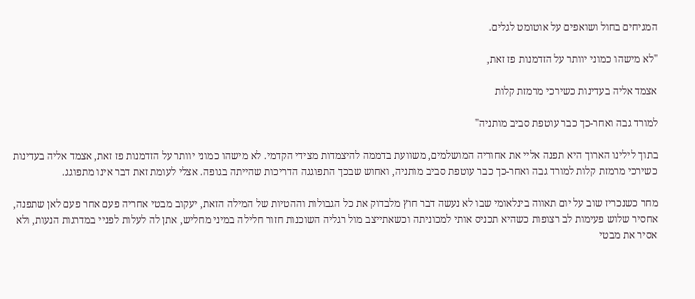המגיחים בחול ושואפים על אוטומט לגלים.

"לא מישהו כמוני יוותר על הזדמנות פז זאת,

אצמד אליה בעדינות כשירכי מרמזת קלות

למורד גבה ואחר-כך כבר עוטפת סביב מותניה"

בתוך לילינו הארוך היא תפנה אליי את אחוריה המושלמים, משוועת בדממה להיצמדות מצידי הקדמי. לא מישהו כמוני יוותר על הזדמנות פז זאת, אצמד אליה בעדינות כשירכי מרמזת קלות למורד גבה ואחר-כך כבר עוטפת סביב מותניה, ואחוש שבכך התפוגגה הדריכות שהייתה בגופה. אצלי לעומת זאת דבר אינו מתפוגג.

מחר כשנכריז שוב על יום תאווה בינלאומי שבו לא נעשה דבר חוץ מלבדוק את כל הגבולות וההטיות של המילה הזאת, יעקוב מבטי אחריה פעם אחר פעם לאן שתפנה, אחסיר שלוש פעימות לב רצופות כשהיא תכניס אותי למכוניתה וכשאתייצב מול רגליה השוכנות חזור חלילה במיני מחליש, אתן לה לעלות לפניי במדרגות הנעות, ולא אסיר את מבטי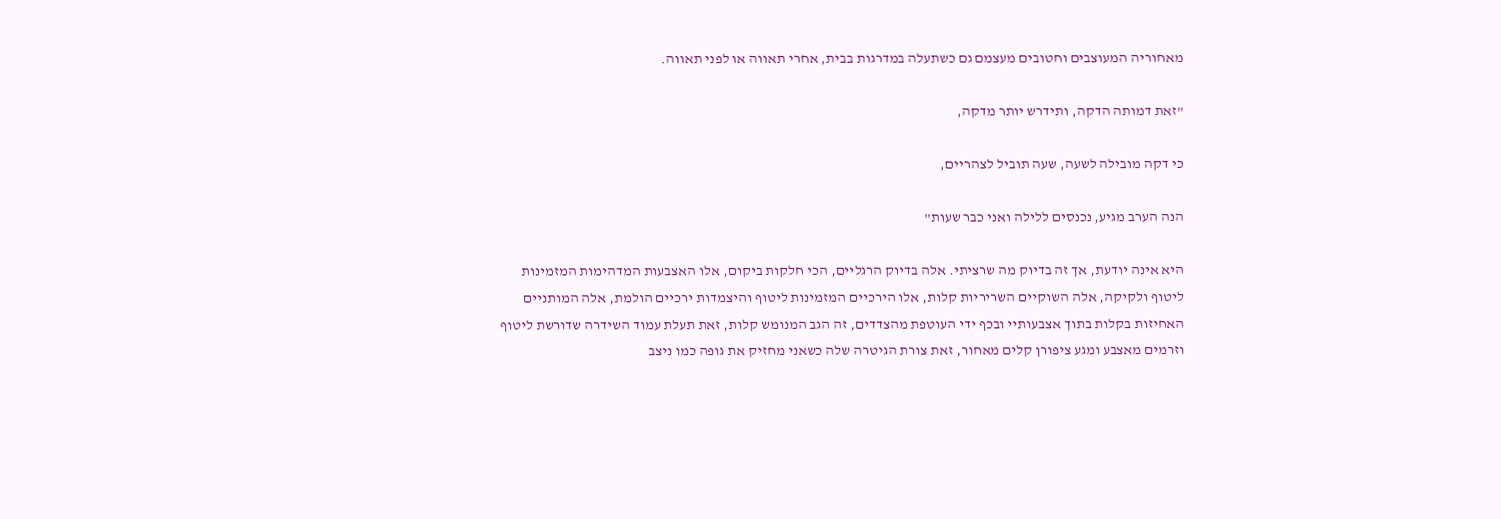מאחוריה המעוצבים וחטובים מעצמם גם כשתעלה במדרגות בבית, אחרי תאווה או לפני תאווה.

"זאת דמותה הדקה, ותידרש יותר מדקה,

כי דקה מובילה לשעה, שעה תוביל לצהריים,

הנה הערב מגיע, נכנסים ללילה ואני כבר שעות"

היא אינה יודעת, אך זה בדיוק מה שרציתי. אלה בדיוק הרגליים, הכי חלקות ביקום, אלו האצבעות המדהימות המזמינות ליטוף ולקיקה, אלה השוקיים השריריות קלות, אלו הירכיים המזמינות ליטוף והיצמדות ירכיים הולמת, אלה המותניים האחיזות בקלות בתוך אצבעותיי ובכף ידי העוטפת מהצדדים, זה הגב המנומש קלות, זאת תעלת עמוד השידרה שדורשת ליטוף וזרמים מאצבע ומגע ציפורן קלים מאחור, זאת צורת הגיטרה שלה כשאני מחזיק את גופה כמו ניצב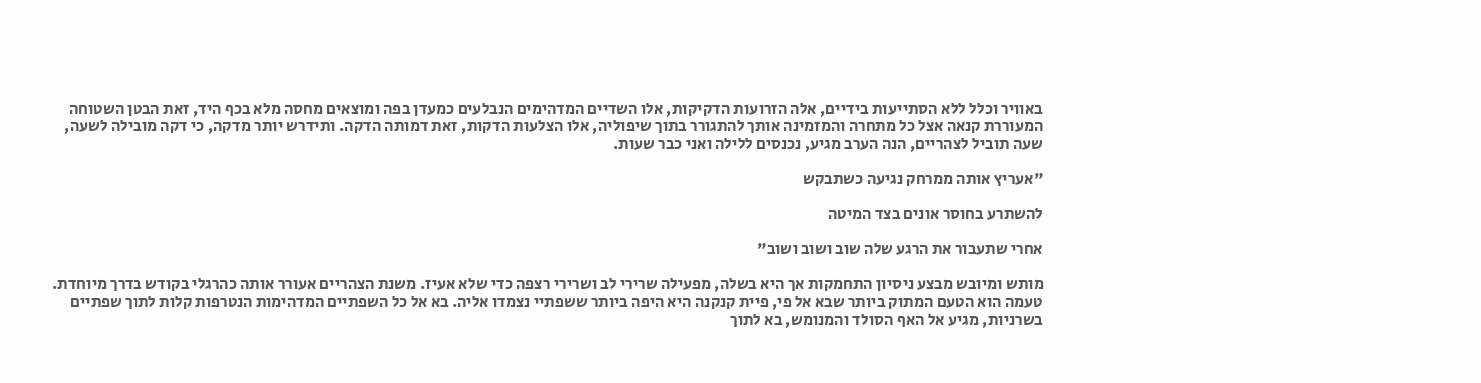באוויר וכלל ללא הסתייעות בידיים, אלה הזרועות הדקיקות, אלו השדיים המדהימים הנבלעים כמעדן בפה ומוצאים מחסה מלא בכף היד, זאת הבטן השטוחה המעוררת קנאה אצל כל מתחרה והמזמינה אותך להתגורר בתוך שיפוליה, אלו הצלעות הדקות, זאת דמותה הדקה. ותידרש יותר מדקה, כי דקה מובילה לשעה, שעה תוביל לצהריים, הנה הערב מגיע, נכנסים ללילה ואני כבר שעות.

"אעריץ אותה ממרחק נגיעה כשתבקש

להשתרע בחוסר אונים בצד המיטה

אחרי שתעבור את הרגע שלה שוב ושוב ושוב"

מותש ומיובש מבצע ניסיון התחמקות אך היא בשלה, מפעילה שרירי לב ושרירי רצפה כדי שלא אעיז. משנת הצהריים אעורר אותה כהרגלי בקודש בדרך מיוחדת. טעמה הוא הטעם המתוק ביותר שבא אל פי, פיית קנקנה היא היפה ביותר ששפתיי נצמדו אליה. בא אל כל השפתיים המדהימות הנטרפות קלות לתוך שפתיים בשרניות, מגיע אל האף הסולד והמנומש, בא לתוך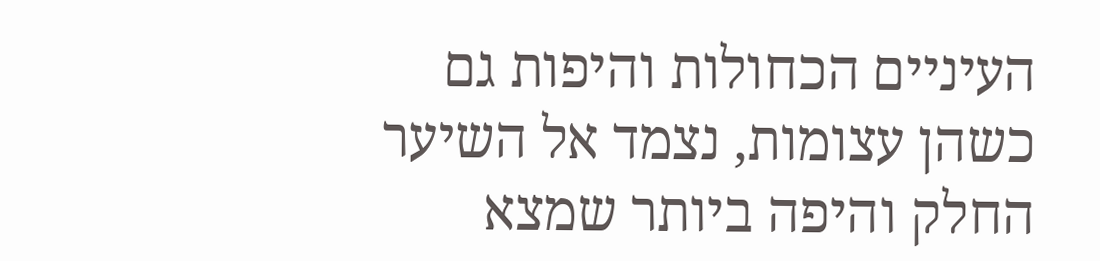העיניים הכחולות והיפות גם כשהן עצומות, נצמד אל השיער החלק והיפה ביותר שמצא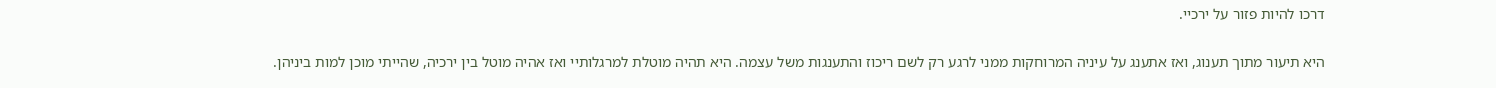דרכו להיות פזור על ירכיי.

היא תיעור מתוך תענוג, ואז אתענג על עיניה המרוחקות ממני לרגע רק לשם ריכוז והתענגות משל עצמה. היא תהיה מוטלת למרגלותיי ואז אהיה מוטל בין ירכיה, שהייתי מוכן למות ביניהן.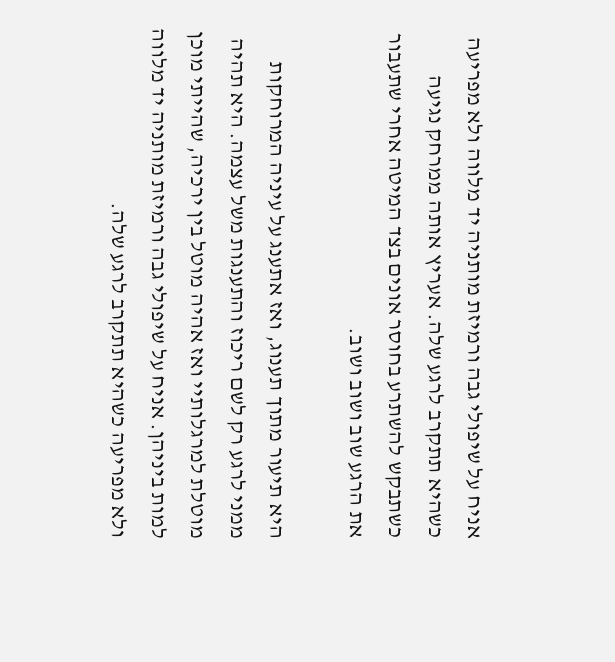אניח על שיפולי גבה ורמיזת מותניה יד מלווה ולא מפריעה כשהיא תתקרב לרגע שלה. אעריץ אותה ממרחק נגיעה כשתבקש להשתרע בחוסר אונים בצד המיטה אחרי שתעבור את הרגע שוב ושוב ושוב.

היא תיעור מתוך תענוג, ואז אתענג על עיניה המרוחקות ממני לרגע רק לשם ריכוז והתענגות משל עצמה. היא תהיה מוטלת למרגלותיי ואז אהיה מוטל בין ירכיה, שהייתי מוכן למות ביניהן. אניח על שיפולי גבה ורמיזת מותניה יד מלווה ולא מפריעה כשהיא תתקרב לרגע שלה.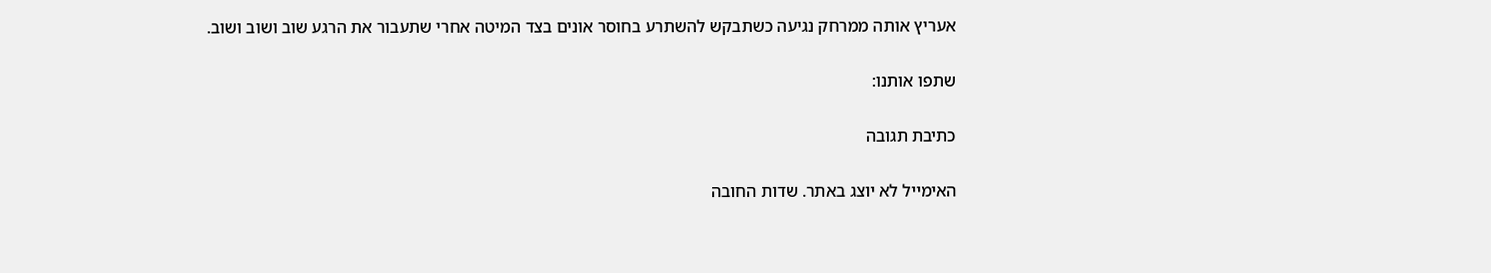אעריץ אותה ממרחק נגיעה כשתבקש להשתרע בחוסר אונים בצד המיטה אחרי שתעבור את הרגע שוב ושוב ושוב.

שתפו אותנו:

כתיבת תגובה

האימייל לא יוצג באתר. שדות החובה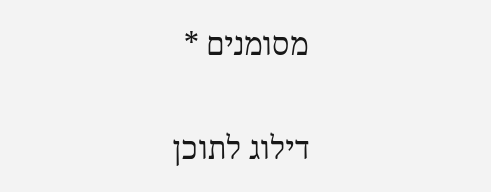מסומנים *

דילוג לתוכן